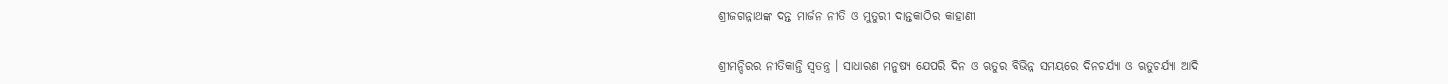ଶ୍ରୀଜଗନ୍ନାଥଙ୍କ ଦନ୍ତ ମାର୍ଜନ ନୀତି ଓ ମୁତୁରୀ ଦାନ୍ତକାଠିର କାହାଣୀ

ଶ୍ରୀମନ୍ଦିରର ନୀତିକାନ୍ତି ସ୍ଵତନ୍ତ୍ର । ସାଧାରଣ ମନୁଷ୍ୟ ଯେପରି ଦିନ ଓ ଋତୁର ବିଭିନ୍ନ ସମୟରେ ଦିନଚର୍ଯ୍ୟା ଓ ଋତୁଚର୍ଯ୍ୟା ଆଦି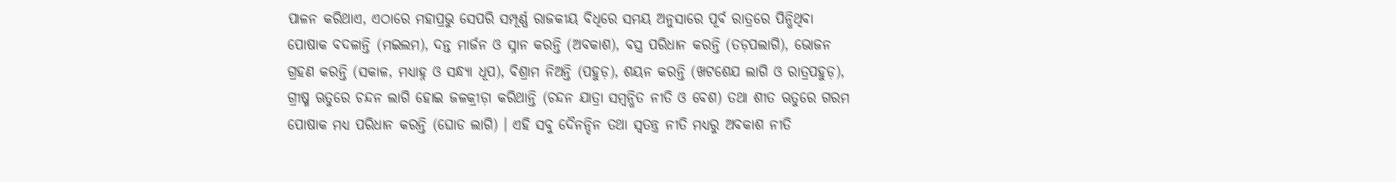ପାଳନ କରିଥାଏ, ଏଠାରେ ମହାପ୍ରଭୁ ସେପରି ସମ୍ପୂର୍ଣ୍ଣ ରାଜକୀୟ ବିଧିରେ ସମୟ ଅନୁସାରେ ପୂର୍ବ ରାତ୍ରରେ ପିନ୍ଧିଥିବା ପୋଷାକ ବଦଳାନ୍ତି (ମଇଲମ), ଦନ୍ତ ମାର୍ଜନ ଓ ସ୍ନାନ କରନ୍ତି (ଅବକାଶ), ବସ୍ତ୍ର ପରିଧାନ କରନ୍ତି (ତଡ଼ପଲାଗି), ଭୋଜନ ଗ୍ରହଣ କରନ୍ତି (ସକାଳ, ମଧ୍ୟାହ୍ନ ଓ ସନ୍ଧ୍ୟା ଧୂପ), ବିଶ୍ରାମ ନିଅନ୍ତି (ପହୁଡ଼), ଶୟନ କରନ୍ତି (ଖଟଶେଯ ଲାଗି ଓ ରାତ୍ରପହୁଡ଼), ଗ୍ରୀଷ୍ମ ଋତୁରେ ଚନ୍ଦନ ଲାଗି ହୋଇ ଜଳକ୍ରୀଡ଼ା କରିଥାନ୍ତି (ଚନ୍ଦନ ଯାତ୍ରା ସମ୍ବନ୍ଧିତ ନୀତି ଓ ବେଶ) ତଥା ଶୀତ ଋତୁରେ ଗରମ ପୋଷାକ ମଧ୍ୟ ପରିଧାନ କରନ୍ତି (ଘୋଡ ଲାଗି) । ଏହି ସବୁ ଦୈନନ୍ଦିନ ତଥା ସ୍ଵତନ୍ତ୍ର ନୀତି ମଧ୍ୟରୁ ଅବକାଶ ନୀତି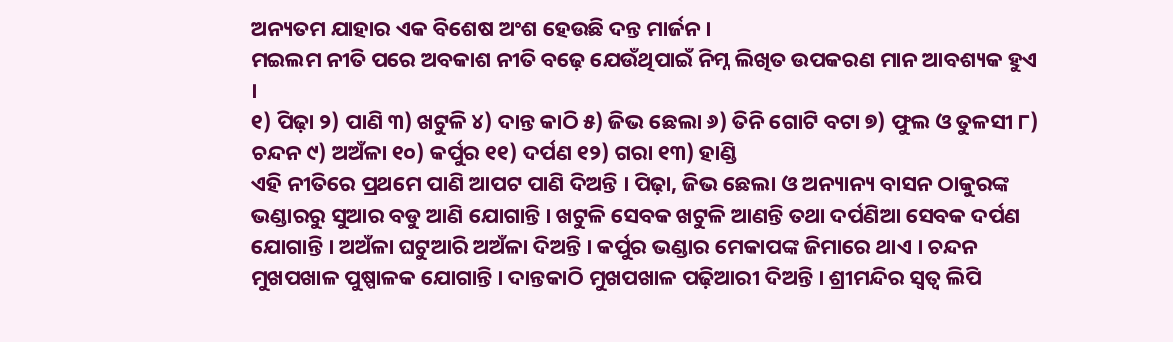ଅନ୍ୟତମ ଯାହାର ଏକ ବିଶେଷ ଅଂଶ ହେଉଛି ଦନ୍ତ ମାର୍ଜନ ।
ମଇଲମ ନୀତି ପରେ ଅବକାଶ ନୀତି ବଢ଼େ ଯେଉଁଥିପାଇଁ ନିମ୍ନ ଲିଖିତ ଉପକରଣ ମାନ ଆବଶ୍ୟକ ହୁଏ ।
୧) ପିଢ଼ା ୨) ପାଣି ୩) ଖଟୁଳି ୪) ଦାନ୍ତ କାଠି ୫) ଜିଭ ଛେଲା ୬) ତିନି ଗୋଟି ବଟା ୭) ଫୁଲ ଓ ତୁଳସୀ ୮) ଚନ୍ଦନ ୯) ଅଅଁଳା ୧୦) କର୍ପୁର ୧୧) ଦର୍ପଣ ୧୨) ଗରା ୧୩) ହାଣ୍ଡି
ଏହି ନୀତିରେ ପ୍ରଥମେ ପାଣି ଆପଟ ପାଣି ଦିଅନ୍ତି । ପିଢ଼ା, ଜିଭ ଛେଲା ଓ ଅନ୍ୟାନ୍ୟ ବାସନ ଠାକୁରଙ୍କ ଭଣ୍ଡାରରୁ ସୁଆର ବଡୁ ଆଣି ଯୋଗାନ୍ତି । ଖଟୁଳି ସେବକ ଖଟୁଳି ଆଣନ୍ତି ତଥା ଦର୍ପଣିଆ ସେବକ ଦର୍ପଣ ଯୋଗାନ୍ତି । ଅଅଁଳା ଘଟୁଆରି ଅଅଁଳା ଦିଅନ୍ତି । କର୍ପୁର ଭଣ୍ଡାର ମେକାପଙ୍କ ଜିମାରେ ଥାଏ । ଚନ୍ଦନ ମୁଖପଖାଳ ପୁଷ୍ପାଳକ ଯୋଗାନ୍ତି । ଦାନ୍ତକାଠି ମୁଖପଖାଳ ପଢ଼ିଆରୀ ଦିଅନ୍ତି । ଶ୍ରୀମନ୍ଦିର ସ୍ୱତ୍ୱ ଲିପି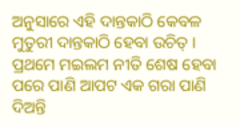ଅନୁସାରେ ଏହି ଦାନ୍ତକାଠି କେବଳ ମୁତୁରୀ ଦାନ୍ତକାଠି ହେବା ଉଚିତ୍ ।
ପ୍ରଥମେ ମଇଲମ ନୀତି ଶେଷ ହେବା ପରେ ପାଣି ଆପଟ ଏକ ଗରା ପାଣି ଦିଅନ୍ତି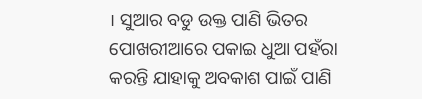। ସୁଆର ବଡୁ ଉକ୍ତ ପାଣି ଭିତର ପୋଖରୀଆରେ ପକାଇ ଧୁଆ ପହଁରା କରନ୍ତି ଯାହାକୁ ଅବକାଶ ପାଇଁ ପାଣି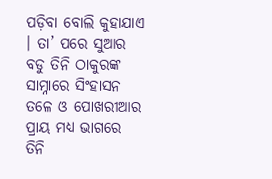ପଡ଼ିବା ବୋଲି କୁହାଯାଏ । ତା’ ପରେ ସୁଆର ବଡୁ ତିନି ଠାକୁରଙ୍କ ସାମ୍ନାରେ ସିଂହାସନ ତଳେ ଓ ପୋଖରୀଆର ପ୍ରାୟ ମଧ୍ୟ ଭାଗରେ ତିନି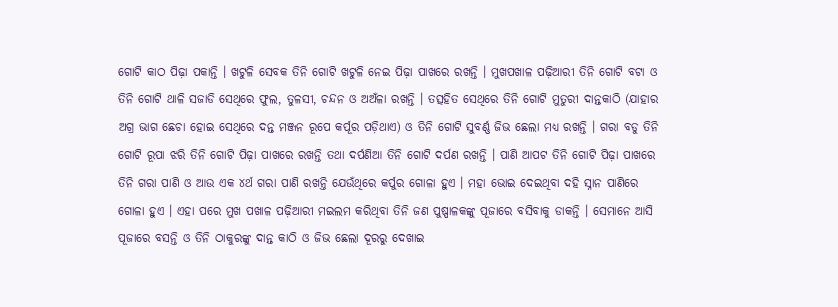ଗୋଟି କାଠ ପିଢ଼ା ପକାନ୍ତି । ଖଟୁଳି ସେବକ ତିନି ଗୋଟି ଖଟୁଳି ନେଇ ପିଢ଼ା ପାଖରେ ରଖନ୍ତି । ମୁଖପଖାଳ ପଢ଼ିଆରୀ ତିନି ଗୋଟି ବଟା ଓ ତିନି ଗୋଟି ଥାଳି ସଜାଡି ସେଥିରେ ଫୁଲ, ତୁଳସୀ, ଚନ୍ଦନ ଓ ଅଅଁଳା ରଖନ୍ତି । ତତ୍ସହିତ ସେଥିରେ ତିନି ଗୋଟି ମୁତୁରୀ ଦାନ୍ତକାଠି (ଯାହାର ଅଗ୍ର ଭାଗ ଛେଚା ହୋଇ ସେଥିରେ ଦନ୍ତ ମଞ୍ଜନ ରୂପେ କର୍ପୂର ପଡ଼ିଥାଏ) ଓ ତିନି ଗୋଟି ସୁବର୍ଣ୍ଣ ଜିଭ ଛେଲା ମଧ୍ୟ ରଖନ୍ତି । ଗରା ବଡୁ ତିନି ଗୋଟି ରୂପା ଝରି ତିନି ଗୋଟି ପିଢ଼ା ପାଖରେ ରଖନ୍ତି ତଥା ଦର୍ପଣିଆ ତିନି ଗୋଟି ଦର୍ପଣ ରଖନ୍ତି । ପାଣି ଆପଟ ତିନି ଗୋଟି ପିଢ଼ା ପାଖରେ ତିନି ଗରା ପାଣି ଓ ଆଉ ଏକ ୪ର୍ଥ ଗରା ପାଣି ରଖନ୍ତି ଯେଉଁଥିରେ କର୍ପୁର ଗୋଳା ହୁଏ । ମହା ଭୋଇ ଦେଇଥିବା ଦହି ସ୍ନାନ ପାଣିରେ ଗୋଳା ହୁଏ । ଏହା ପରେ ମୁଖ ପଖାଳ ପଢ଼ିଆରୀ ମଇଲମ କରିଥିବା ତିନି ଜଣ ପୁଷ୍ପାଳକଙ୍କୁ ପୂଜାରେ ବସିବାକୁ ଡାକନ୍ତି । ସେମାନେ ଆସି ପୂଜାରେ ବସନ୍ତି ଓ ତିନି ଠାକୁରଙ୍କୁ ଦାନ୍ତ କାଠି ଓ ଜିଭ ଛେଲା ଦୂରରୁ ଦେଖାଇ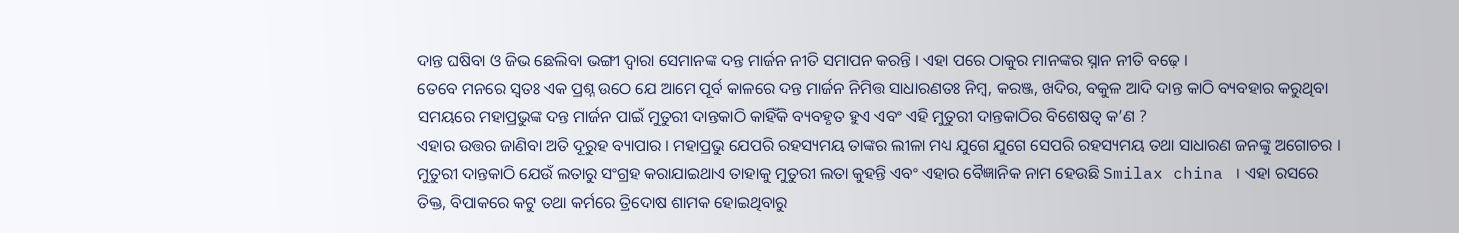ଦାନ୍ତ ଘଷିବା ଓ ଜିଭ ଛେଲିବା ଭଙ୍ଗୀ ଦ୍ବାରା ସେମାନଙ୍କ ଦନ୍ତ ମାର୍ଜନ ନୀତି ସମାପନ କରନ୍ତି । ଏହା ପରେ ଠାକୁର ମାନଙ୍କର ସ୍ନାନ ନୀତି ବଢ଼େ ।
ତେବେ ମନରେ ସ୍ଵତଃ ଏକ ପ୍ରଶ୍ନ ଉଠେ ଯେ ଆମେ ପୂର୍ବ କାଳରେ ଦନ୍ତ ମାର୍ଜନ ନିମିତ୍ତ ସାଧାରଣତଃ ନିମ୍ବ, କରଞ୍ଜ, ଖଦିର, ବକୁଳ ଆଦି ଦାନ୍ତ କାଠି ବ୍ୟବହାର କରୁଥିବା ସମୟରେ ମହାପ୍ରଭୁଙ୍କ ଦନ୍ତ ମାର୍ଜନ ପାଇଁ ମୁତୁରୀ ଦାନ୍ତକାଠି କାହିଁକି ବ୍ୟବହୃତ ହୁଏ ଏବଂ ଏହି ମୁତୁରୀ ଦାନ୍ତକାଠିର ବିଶେଷତ୍ଵ କ’ଣ ?
ଏହାର ଉତ୍ତର ଜାଣିବା ଅତି ଦୂରୁହ ବ୍ୟାପାର । ମହାପ୍ରଭୁ ଯେପରି ରହସ୍ୟମୟ ତାଙ୍କର ଲୀଳା ମଧ୍ୟ ଯୁଗେ ଯୁଗେ ସେପରି ରହସ୍ୟମୟ ତଥା ସାଧାରଣ ଜନଙ୍କୁ ଅଗୋଚର । ମୁତୁରୀ ଦାନ୍ତକାଠି ଯେଉଁ ଲତାରୁ ସଂଗ୍ରହ କରାଯାଇଥାଏ ତାହାକୁ ମୁତୁରୀ ଲତା କୁହନ୍ତି ଏବଂ ଏହାର ବୈଜ୍ଞାନିକ ନାମ ହେଉଛି Smilax china । ଏହା ରସରେ ତିକ୍ତ, ବିପାକରେ କଟୁ ତଥା କର୍ମରେ ତ୍ରିଦୋଷ ଶାମକ ହୋଇଥିବାରୁ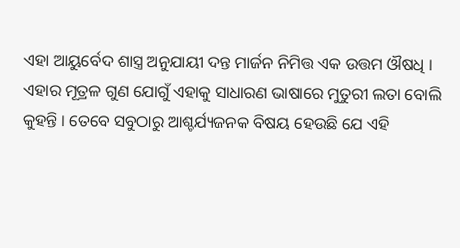ଏହା ଆୟୁର୍ବେଦ ଶାସ୍ତ୍ର ଅନୁଯାୟୀ ଦନ୍ତ ମାର୍ଜନ ନିମିତ୍ତ ଏକ ଉତ୍ତମ ଔଷଧି । ଏହାର ମୂତ୍ରଳ ଗୁଣ ଯୋଗୁଁ ଏହାକୁ ସାଧାରଣ ଭାଷାରେ ମୁତୁରୀ ଲତା ବୋଲି କୁହନ୍ତି । ତେବେ ସବୁଠାରୁ ଆଶ୍ଚର୍ଯ୍ୟଜନକ ବିଷୟ ହେଉଛି ଯେ ଏହି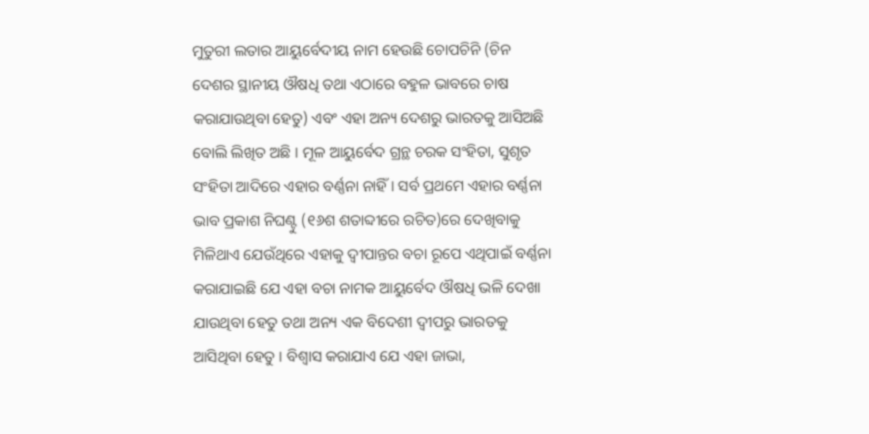ମୁତୁରୀ ଲତାର ଆୟୁର୍ବେଦୀୟ ନାମ ହେଉଛି ଚୋପଚିନି (ଚିନ ଦେଶର ସ୍ଥାନୀୟ ଔଷଧି ତଥା ଏଠାରେ ବହୁଳ ଭାବରେ ଚାଷ କରାଯାଉଥିବା ହେତୁ) ଏବଂ ଏହା ଅନ୍ୟ ଦେଶରୁ ଭାରତକୁ ଆସିଅଛି ବୋଲି ଲିଖିତ ଅଛି । ମୂଳ ଆୟୁର୍ବେଦ ଗ୍ରନ୍ଥ ଚରକ ସଂହିତା, ସୁଶୃତ ସଂହିତା ଆଦିରେ ଏହାର ବର୍ଣ୍ଣନା ନାହିଁ । ସର୍ବ ପ୍ରଥମେ ଏହାର ବର୍ଣ୍ଣନା ଭାବ ପ୍ରକାଶ ନିଘଣ୍ଟୁ (୧୬ଶ ଶତାବ୍ଦୀରେ ରଚିତ)ରେ ଦେଖିବାକୁ ମିଳିଥାଏ ଯେଉଁଥିରେ ଏହାକୁ ଦ୍ୱୀପାନ୍ତର ବଚା ରୂପେ ଏଥିପାଇଁ ବର୍ଣ୍ଣନା କରାଯାଇଛି ଯେ ଏହା ବଚା ନାମକ ଆୟୁର୍ବେଦ ଔଷଧି ଭଳି ଦେଖା ଯାଉଥିବା ହେତୁ ତଥା ଅନ୍ୟ ଏକ ବିଦେଶୀ ଦ୍ଵୀପରୁ ଭାରତକୁ ଆସିଥିବା ହେତୁ । ବିଶ୍ୱାସ କରାଯାଏ ଯେ ଏହା ଜାଭା,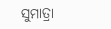ସୁମାତ୍ରା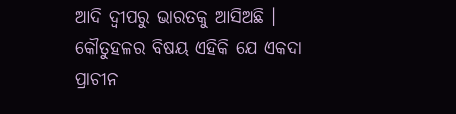ଆଦି ଦ୍ୱୀପରୁ ଭାରତକୁ ଆସିଅଛି ।
କୌତୁହଳର ବିଷୟ ଏହିକି ଯେ ଏକଦା ପ୍ରାଚୀନ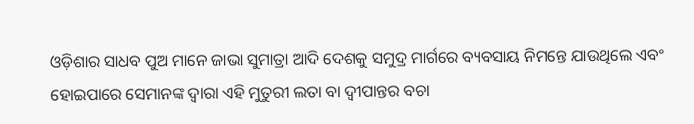ଓଡ଼ିଶାର ସାଧବ ପୁଅ ମାନେ ଜାଭା ସୁମାତ୍ରା ଆଦି ଦେଶକୁ ସମୁଦ୍ର ମାର୍ଗରେ ବ୍ୟବସାୟ ନିମନ୍ତେ ଯାଉଥିଲେ ଏବଂ ହୋଇପାରେ ସେମାନଙ୍କ ଦ୍ଵାରା ଏହି ମୁତୁରୀ ଲତା ବା ଦ୍ୱୀପାନ୍ତର ବଚା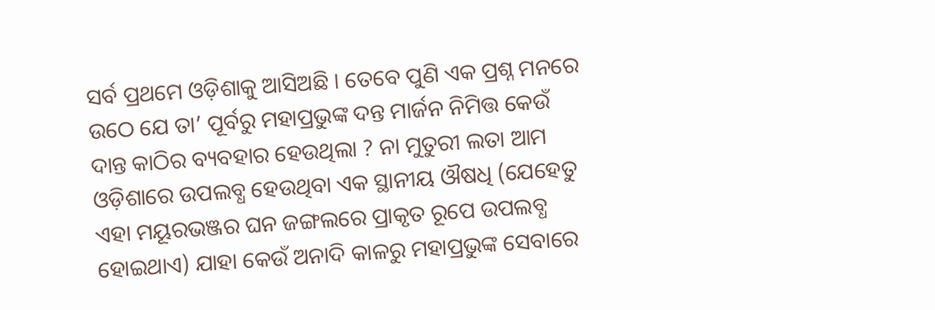ସର୍ବ ପ୍ରଥମେ ଓଡ଼ିଶାକୁ ଆସିଅଛି । ତେବେ ପୁଣି ଏକ ପ୍ରଶ୍ନ ମନରେ ଉଠେ ଯେ ତା’ ପୂର୍ବରୁ ମହାପ୍ରଭୁଙ୍କ ଦନ୍ତ ମାର୍ଜନ ନିମିତ୍ତ କେଉଁ ଦାନ୍ତ କାଠିର ବ୍ୟବହାର ହେଉଥିଲା ? ନା ମୁତୁରୀ ଲତା ଆମ ଓଡ଼ିଶାରେ ଉପଲବ୍ଧ ହେଉଥିବା ଏକ ସ୍ଥାନୀୟ ଔଷଧି (ଯେହେତୁ ଏହା ମୟୂରଭଞ୍ଜର ଘନ ଜଙ୍ଗଲରେ ପ୍ରାକୃତ ରୂପେ ଉପଲବ୍ଧ ହୋଇଥାଏ) ଯାହା କେଉଁ ଅନାଦି କାଳରୁ ମହାପ୍ରଭୁଙ୍କ ସେବାରେ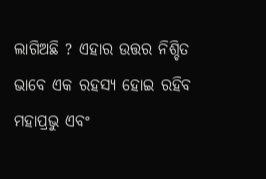ଲାଗିଅଛି ? ଏହାର ଉତ୍ତର ନିଶ୍ଚିତ ଭାବେ ଏକ ରହସ୍ୟ ହୋଇ ରହିବ ମହାପ୍ରଭୁ ଏବଂ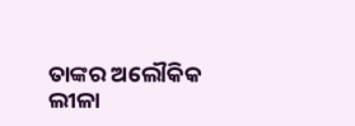ତାଙ୍କର ଅଲୌକିକ ଲୀଳା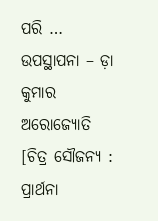ପରି …
ଉପସ୍ଥାପନା – ଡ଼ା କୁମାର ଅରୋଜ୍ୟୋତି
[ଚିତ୍ର ସୌଜନ୍ୟ : ପ୍ରାର୍ଥନା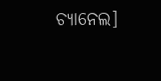ଚ୍ୟାନେଲ]